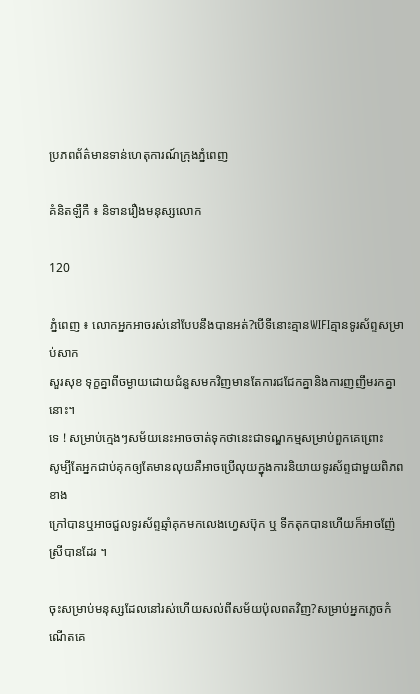ប្រភពព័ត៌មានទាន់ហេតុការណ៍ក្រុងភ្នំពេញ

គំនិតឡឺកឺ ៖ និទានរឿងមនុស្សលោក

120

ភ្នំពេញ ៖ លោកអ្នកអាចរស់នៅបែបនឹងបានអត់?បើទីនោះគ្មានWIFIគ្មានទូរស័ព្ទសម្រាប់សាក
សួរសុខ ទុក្ខគ្នាពីចម្ងាយដោយជំនួសមកវិញមានតែការជជែកគ្នានិងការញញឹមរកគ្នានោះ។
ទេ ! សម្រាប់ក្មេងៗសម័យនេះអាចចាត់ទុកថានេះជាទណ្ឌកម្មសម្រាប់ពួកគេព្រោះ
សូម្បីតែអ្នកជាប់គុកឲ្យតែមានលុយគឺអាចប្រើលុយក្នុងការនិយាយទូរស័ព្ទជាមួយពិភពខាង
ក្រៅបានឬអាចជួលទូរស័ព្ទឆ្មាំគុកមកលេងហ្វេសប៊ុក ឬ ទីកតុកបានហើយក៏អាចញ៉ែស្រីបានដែរ ។

ចុះសម្រាប់មនុស្សដែលនៅរស់ហើយសល់ពីសម័យប៉ុលពតវិញ?សម្រាប់អ្នកភ្លេចកំណើតគេ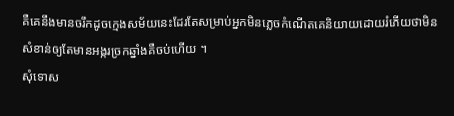គឺគេនឹងមានចរឹកដូចក្មេងសម័យនេះដែរតែសម្រាប់អ្នកមិនភ្លេចកំណើតគេនិយាយដោយរំភើយថាមិនសំខាន់ឲ្យតែមានអង្ករច្រកឆ្នាំងគឺចប់ហើយ ។
សុំទោស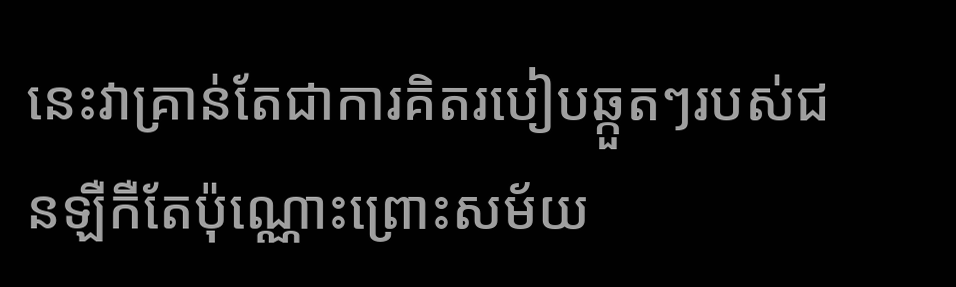នេះវាគ្រាន់តែជាការគិតរបៀបឆ្កួតៗរបស់ជនឡឺកឺតែប៉ុណ្ណោះព្រោះសម័យ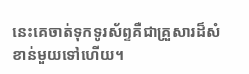នេះគេចាត់ទុកទូរស័ព្ទគឺជាគ្រួសារដ៏សំខាន់មួយទៅហើយ។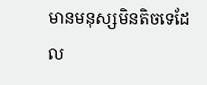មានមនុស្សមិនតិចទេដែល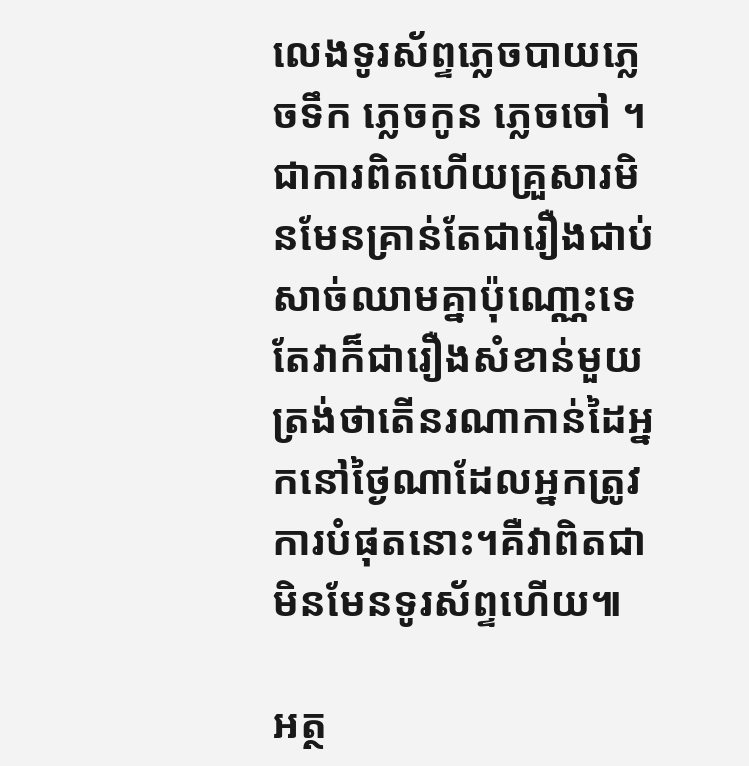លេងទូរស័ព្ទភ្លេចបាយភ្លេចទឹក ភ្លេចកូន ភ្លេចចៅ ។
ជាការពិតហើយគ្រួសារមិនមែនគ្រាន់តែជារឿងជាប់សាច់ឈាមគ្នាប៉ុណោ្ណះទេតែវាក៏ជារឿងសំខាន់មួយត្រង់ថាតើនរណាកាន់ដៃអ្នកនៅថ្ងៃណាដែលអ្នកត្រូវការបំផុតនោះ។គឺវាពិតជាមិនមែនទូរស័ព្ទហើយ៕

អត្ថ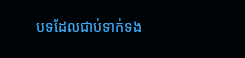បទដែលជាប់ទាក់ទង